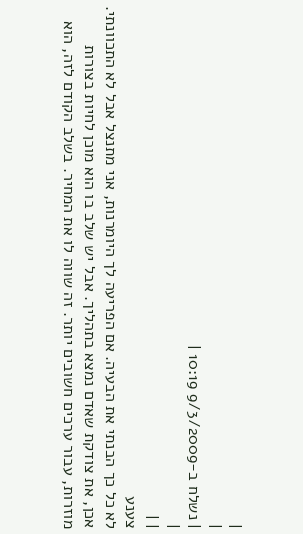|
|
| נשלח ב-9/3/2009 10:19 |
|
| |
צענע
לא כל כך הבנתי את הבעיה. אם הפריעה לך היומרנות, אני מתנצל אבל לא התכוונתי.
אכן, את צודקת שאדם נמצא בתהליך. אבל יש שלב בו הוא מוכן לחיות בצורות מוזרות, עבור ערכים חשובים יותר. זה שווה לו את המחיר. בשלב הקודם לזה, הוא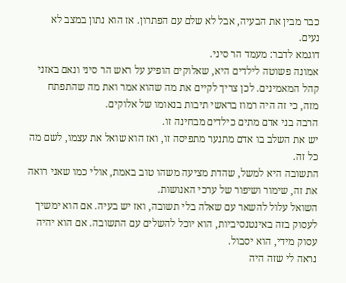כבר מבין את הבעיה, אבל לא שלם עם הפתרון. אז הוא נתון במצב לא נעים.
דוגמא לדבר: מעמד הר סיני.
אמונה פשוטה לילדים היא, שאלוקים הופיע על ראש הר סיני ונאם באזני קהל המאמינים. לכן צריך לקיים את מה שהוא אמר ואת מה שהתפתח מזה, כי זה היה רמוז בראשי תיבות בנאומו של אלוקים.
הרבה בני אדם מתים כילדים מבחינה זו.
יש את השלב בו אדם מתנער מתפיסה זו, ואז הוא שואל את עצמו, לשם מה כל זה.
התשובה היא למשל, שהדת מציעה משהו טוב באמת, אולי כמו שאני רואה את זה, שימור ושיפור של ערכי האנושות.
השואל עלול להשאר עם שאלה בלי תשובה, ואז יש בעיה. אם הוא ימשיך לעסוק בזה באינטנסיביות, הוא יוכל להשלים עם התשובה. אם הוא יהיה עסוק מידי, הוא יסבול.
נראה לי שזה היה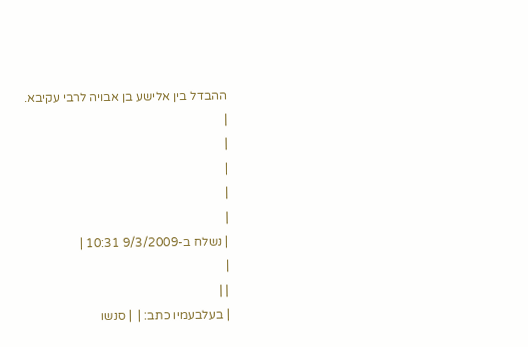ההבדל בין אלישע בן אבויה לרבי עקיבא.
|
|
|
|
|
| נשלח ב-9/3/2009 10:31 |
|
| |
| בעלבעמיו כתב: |  | סנשו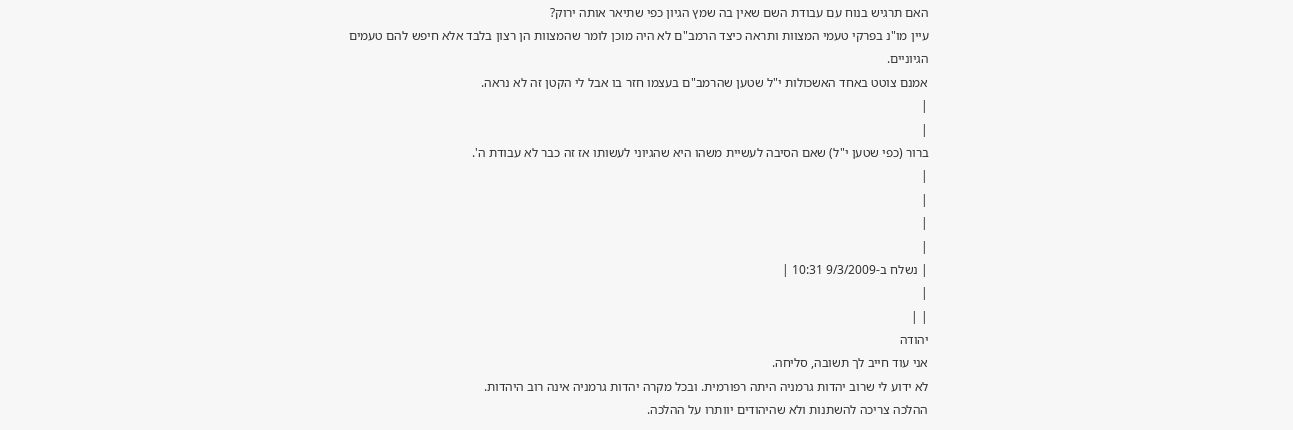האם תרגיש בנוח עם עבודת השם שאין בה שמץ הגיון כפי שתיאר אותה ירוק?
עיין מו"נ בפרקי טעמי המצוות ותראה כיצד הרמב"ם לא היה מוכן לומר שהמצוות הן רצון בלבד אלא חיפש להם טעמים הגיוניים.
אמנם צוטט באחד האשכולות י"ל שטען שהרמב"ם בעצמו חזר בו אבל לי הקטן זה לא נראה.
|
|
ברור (כפי שטען י"ל) שאם הסיבה לעשיית משהו היא שהגיוני לעשותו אז זה כבר לא עבודת ה'.
|
|
|
|
| נשלח ב-9/3/2009 10:31 |
|
| |
יהודה
אני עוד חייב לך תשובה, סליחה.
לא ידוע לי שרוב יהדות גרמניה היתה רפורמית. ובכל מקרה יהדות גרמניה אינה רוב היהדות.
ההלכה צריכה להשתנות ולא שהיהודים יוותרו על ההלכה.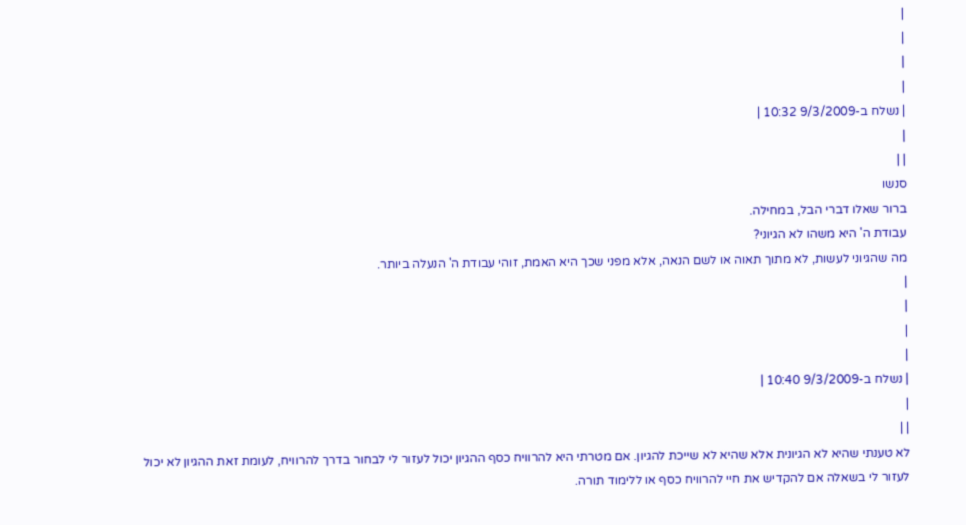|
|
|
|
| נשלח ב-9/3/2009 10:32 |
|
| |
סנשו
ברור שאלו דברי הבל, במחילה.
עבודת ה' היא משהו לא הגיוני?
מה שהגיוני לעשות, לא מתוך תאוה או לשם הנאה, אלא מפני שכך היא האמת, זוהי עבודת ה' הנעלה ביותר.
|
|
|
|
| נשלח ב-9/3/2009 10:40 |
|
| |
לא טענתי שהיא לא הגיונית אלא שהיא לא שייכת להגיון. אם מטרתי היא להרוויח כסף ההגיון יכול לעזור לי לבחור בדרך להרוויח, לעומת זאת ההגיון לא יכול לעזור לי בשאלה אם להקדיש את חיי להרוויח כסף או ללימוד תורה.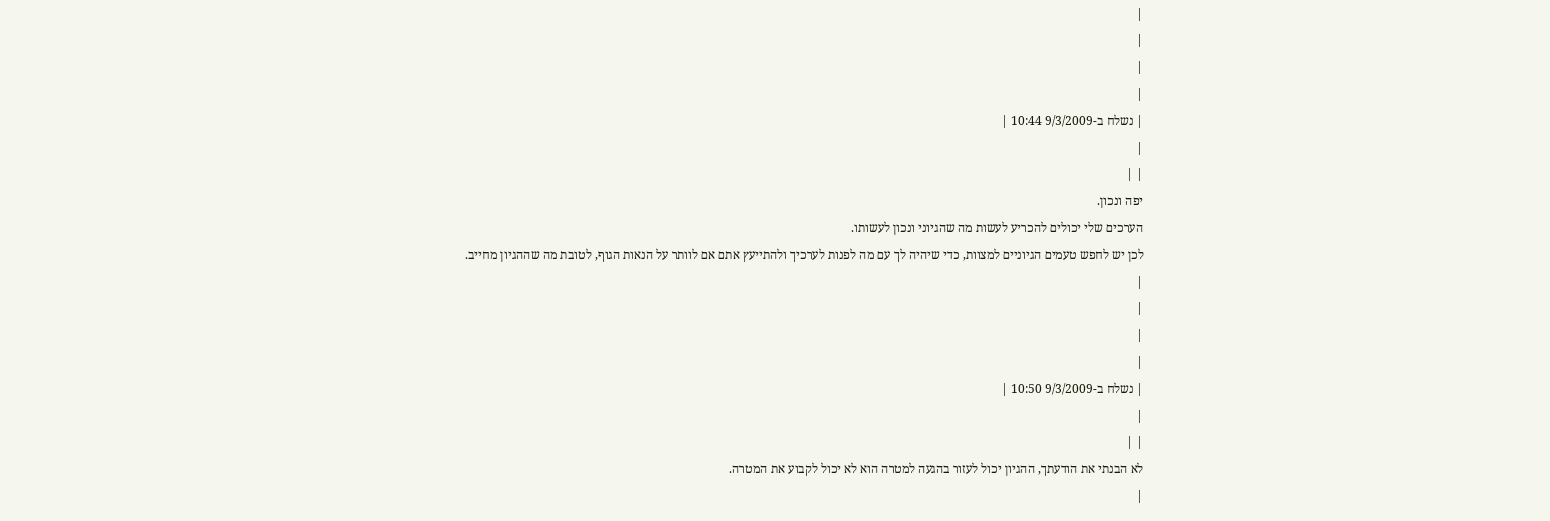|
|
|
|
| נשלח ב-9/3/2009 10:44 |
|
| |
יפה ונכון.
הערכים שלי יכולים להכריע לעשות מה שהגיוני ונכון לעשותו.
לכן יש לחפש טעמים הגיוניים למצוות, כדי שיהיה לך עם מה לפנות לערכיך ולהתייעץ אתם אם לוותר על הנאות הגוף, לטובת מה שההגיון מחייב.
|
|
|
|
| נשלח ב-9/3/2009 10:50 |
|
| |
לא הבנתי את הודעתך, ההגיון יכול לעזור בהגעה למטרה הוא לא יכול לקבוע את המטרה.
|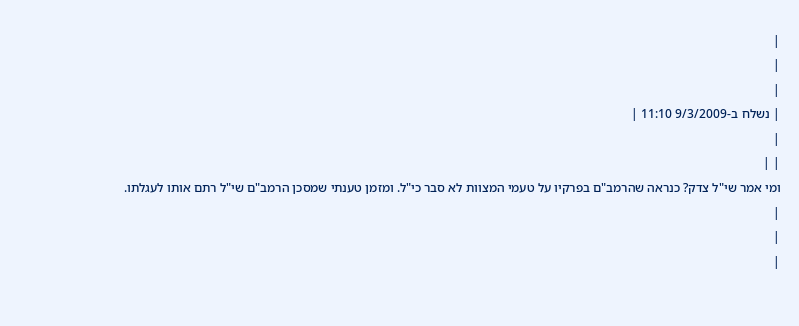|
|
|
| נשלח ב-9/3/2009 11:10 |
|
| |
ומי אמר שי"ל צדק? כנראה שהרמב"ם בפרקיו על טעמי המצוות לא סבר כי"ל. ומזמן טענתי שמסכן הרמב"ם שי"ל רתם אותו לעגלתו.
|
|
|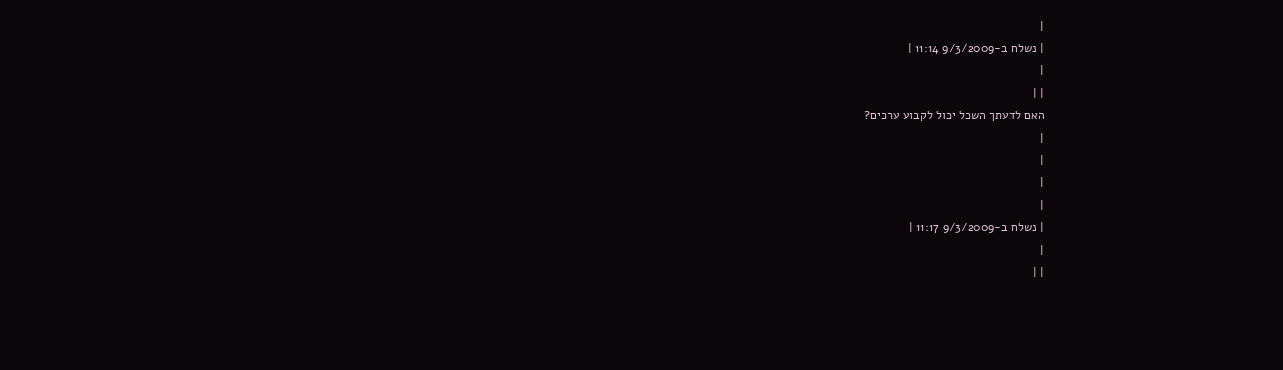|
| נשלח ב-9/3/2009 11:14 |
|
| |
האם לדעתך השכל יכול לקבוע ערכים?
|
|
|
|
| נשלח ב-9/3/2009 11:17 |
|
| |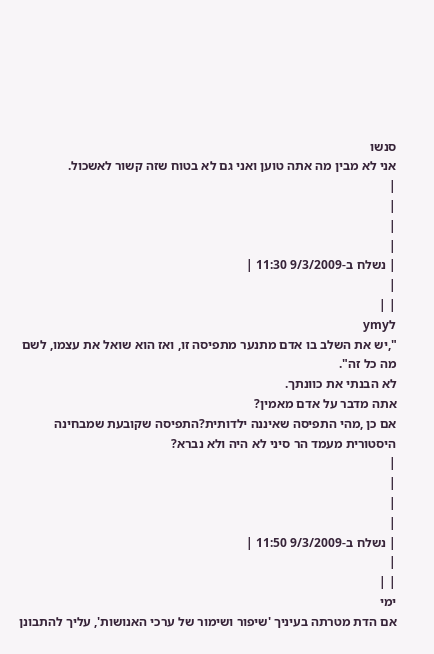סנשו
אני לא מבין מה אתה טוען ואני גם לא בטוח שזה קשור לאשכול.
|
|
|
|
| נשלח ב-9/3/2009 11:30 |
|
| |
לymy
",יש את השלב בו אדם מתנער מתפיסה זו, ואז הוא שואל את עצמו, לשם מה כל זה".
לא הבנתי את כוונתך.
אתה מדבר על אדם מאמין?
אם כן ,מהי התפיסה שאיננה ילדותית?התפיסה שקובעת שמבחינה היסטורית מעמד הר סיני לא היה ולא נברא?
|
|
|
|
| נשלח ב-9/3/2009 11:50 |
|
| |
ימי
אם הדת מטרתה בעיניך 'שיפור ושימור של ערכי האנושות', עליך להתבונן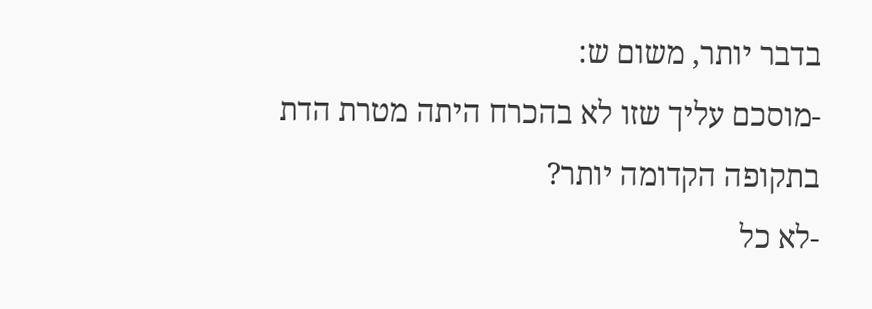בדבר יותר, משום ש:
-מוסכם עליך שזו לא בהכרח היתה מטרת הדת בתקופה הקדומה יותר?
-לא כל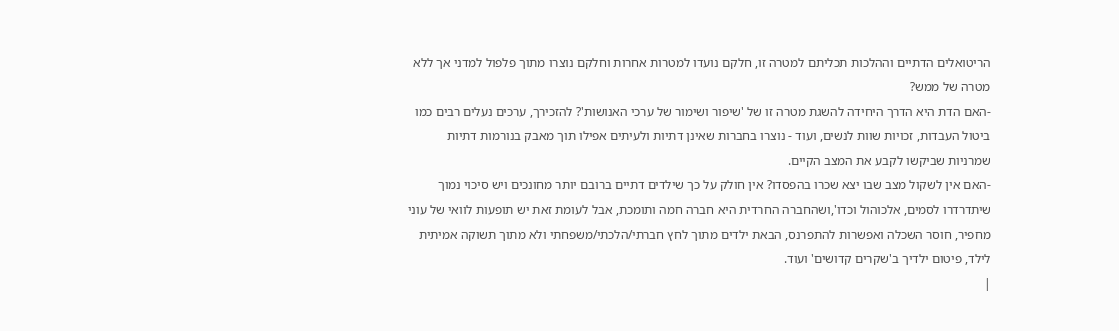הריטואלים הדתיים וההלכות תכליתם למטרה זו, חלקם נועדו למטרות אחרות וחלקם נוצרו מתוך פלפול למדני אך ללא מטרה של ממש?
-האם הדת היא הדרך היחידה להשגת מטרה זו של 'שיפור ושימור של ערכי האנושות'? להזכירך, ערכים נעלים רבים כמו ביטול העבדות, זכויות שוות לנשים, ועוד - נוצרו בחברות שאינן דתיות ולעיתים אפילו תוך מאבק בנורמות דתיות שמרניות שביקשו לקבע את המצב הקיים.
-האם אין לשקול מצב שבו יצא שכרו בהפסדו? אין חולק על כך שילדים דתיים ברובם יותר מחונכים ויש סיכוי נמוך שיתדרדרו לסמים, אלכוהול וכדו',ושהחברה החרדית היא חברה חמה ותומכת, אבל לעומת זאת יש תופעות לוואי של עוני מחפיר, חוסר השכלה ואפשרות להתפרנס, הבאת ילדים מתוך לחץ חברתי/הלכתי/משפחתי ולא מתוך תשוקה אמיתית לילד, פיטום ילדיך ב'שקרים קדושים' ועוד.
|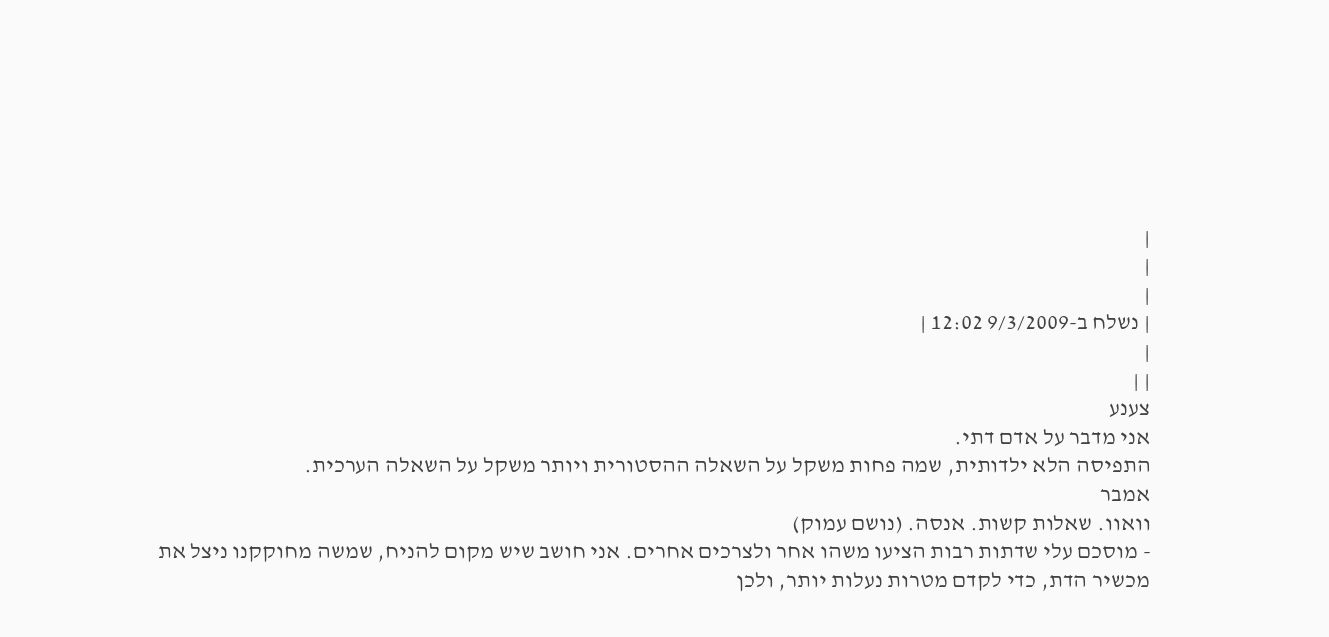|
|
|
| נשלח ב-9/3/2009 12:02 |
|
| |
צענע
אני מדבר על אדם דתי.
התפיסה הלא ילדותית, שמה פחות משקל על השאלה ההסטורית ויותר משקל על השאלה הערכית.
אמבר
וואוו. שאלות קשות. אנסה. (נושם עמוק)
- מוסכם עלי שדתות רבות הציעו משהו אחר ולצרכים אחרים. אני חושב שיש מקום להניח, שמשה מחוקקנו ניצל את מכשיר הדת, כדי לקדם מטרות נעלות יותר, ולכן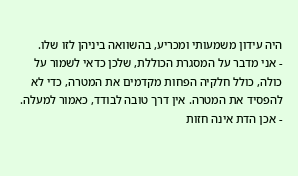היה עידון משמעותי ומכריע, בהשוואה ביניהן לזו שלו.
- אני מדבר על המסגרת הכוללת, שלכן כדאי לשמור על כולה, כולל חלקיה הפחות מקדמים את המטרה, כדי לא להפסיד את המטרה. אין דרך טובה לבודד, כאמור למעלה.
- אכן הדת אינה חזות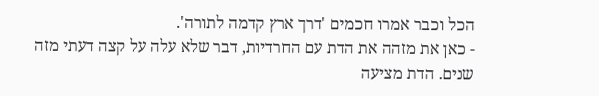הכל וכבר אמרו חכמים 'דרך ארץ קדמה לתורה'.
- כאן את מזהה את הדת עם החרדיות, דבר שלא עלה על קצה דעתי מזה שנים. הדת מציעה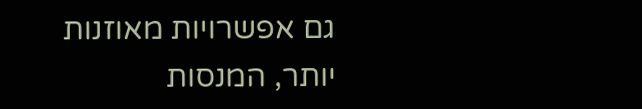גם אפשרויות מאוזנות יותר, המנסות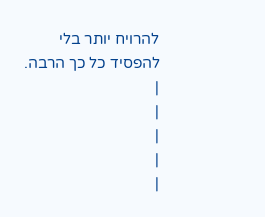להרויח יותר בלי להפסיד כל כך הרבה.
|
|
|
|
|